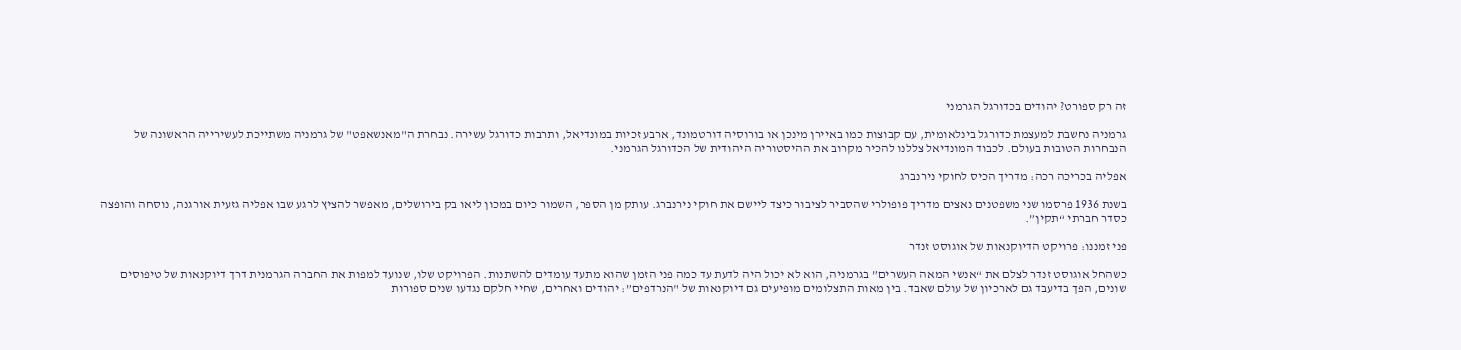זה רק ספורט? יהודים בכדורגל הגרמני

גרמניה נחשבת למעצמת כדורגל בינלאומית, עם קבוצות כמו באיירן מינכן או בורוסיה דורטמונד, ארבע זכיות במונדיאל, ותרבות כדורגל עשירה. נבחרת ה"מאנשאפט" של גרמניה משתייכת לעשירייה הראשונה של הנבחרות הטובות בעולם. לכבוד המונדיאל צללנו להכיר מקרוב את ההיסטוריה היהודית של הכדורגל הגרמני.

אפליה בכריכה רכה: מדריך הכיס לחוקי נירנברג

בשנת 1936 פרסמו שני משפטנים נאצים מדריך פופולרי שהסביר לציבור כיצד ליישם את חוקי נירנברג. עותק מן הספר, השמור כיום במכון ליאו בק בירושלים, מאפשר להציץ לרגע שבו אפליה גזעית אורגנה, נוסחה והופצה כסדר חברתי “תקין”.

פני זמננו: פרויקט הדיוקנאות של אוגוסט זנדר

כשהחל אוגוסט זנדר לצלם את “אנשי המאה העשרים” בגרמניה, הוא לא יכול היה לדעת עד כמה פני הזמן שהוא מתעד עומדים להשתנות. הפרויקט שלו, שנועד למפות את החברה הגרמנית דרך דיוקנאות של טיפוסים שונים, הפך בדיעבד גם לארכיון של עולם שאבד. בין מאות התצלומים מופיעים גם דיוקנאות של "הנרדפים”: יהודים ואחרים, שחיי חלקם נגדעו שנים ספורות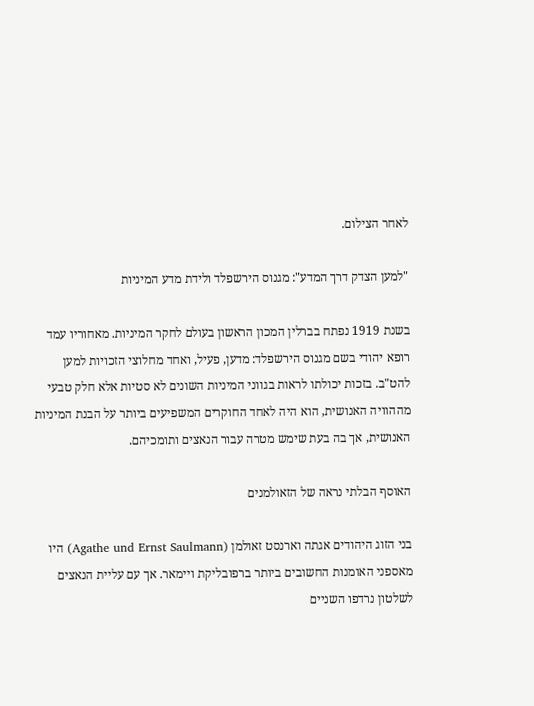לאחר הצילום.

"למען הצדק דרך המדע": מגנוס הירשפלד ולידת מדע המיניות

בשנת 1919 נפתח בברלין המכון הראשון בעולם לחקר המיניות. מאחוריו עמד רופא יהודי בשם מגנוס הירשפלד: מדען, פעיל, ואחד מחלוצי הזכויות למען להט"ב. בזכות יכולתו לראות בגווני המיניות השונים לא סטיות אלא חלק טבעי מההוויה האנושית, הוא היה לאחד החוקרים המשפיעים ביותר על הבנת המיניות האנושית, אך בה בעת שימש מטרה עבור הנאצים ותומכיהם.

האוסף הבלתי נראה של הזאולמנים

בני הזוג היהודים אגתה וארנסט זאולמן (Agathe und Ernst Saulmann) היו מאספני האומנות החשובים ביותר ברפובליקת ויימאר. אך עם עליית הנאצים לשלטון נרדפו השניים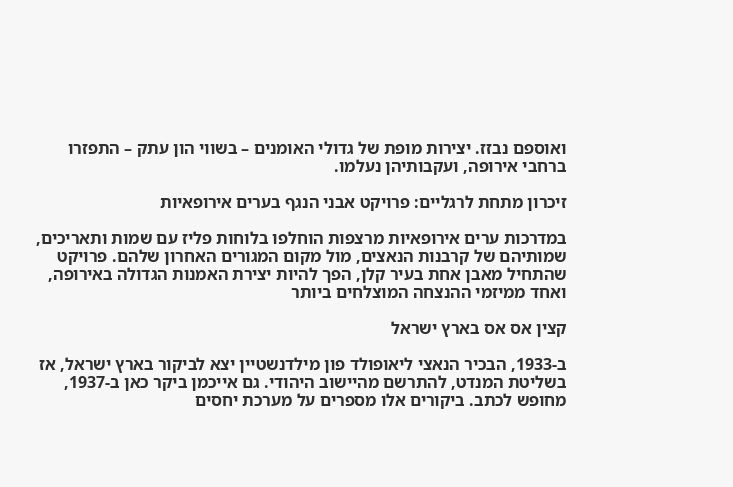ואוספם נבזז. יצירות מופת של גדולי האומנים – בשווי הון עתק – התפזרו ברחבי אירופה, ועקבותיהן נעלמו.

זיכרון מתחת לרגליים: פרויקט אבני הנגף בערים אירופאיות

במדרכות ערים אירופאיות מרצפות הוחלפו בלוחות פליז עם שמות ותאריכים, שמותיהם של קרבנות הנאצים, מול מקום המגורים האחרון שלהם. פרויקט שהתחיל מאבן אחת בעיר קלן, הפך להיות יצירת האמנות הגדולה באירופה, ואחד ממיזמי ההנצחה המוצלחים ביותר

קצין אס אס בארץ ישראל

ב-1933, הבכיר הנאצי ליאופולד פון מילדנשטיין יצא לביקור בארץ ישראל, אז בשליטת המנדט, להתרשם מהיישוב היהודי. גם אייכמן ביקר כאן ב-1937, מחופש לכתב. ביקורים אלו מספרים על מערכת יחסים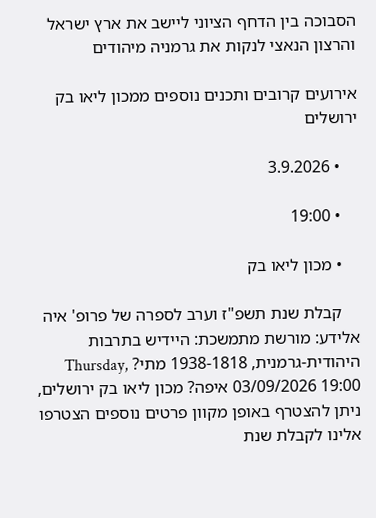הסבוכה בין הדחף הציוני ליישב את ארץ ישראל והרצון הנאצי לנקות את גרמניה מיהודים

אירועים קרובים ותכנים נוספים ממכון ליאו בק ירושלים

    • 3.9.2026

    • 19:00

    • מכון ליאו בק

    קבלת שנת תשפ"ז וערב לספרה של פרופ' איה אלידע: מורשת מתמשכת: היידיש בתרבות היהודית-גרמנית, 1938-1818 מתי? Thursday, 03/09/2026 19:00 איפה? מכון ליאו בק ירושלים, ניתן להצטרף באופן מקוון פרטים נוספים הצטרפו אלינו לקבלת שנת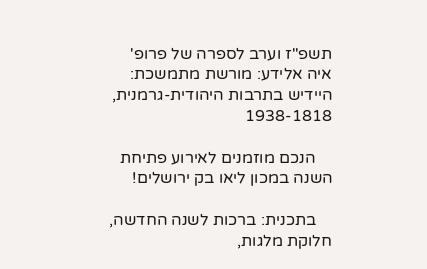תשפ"ז וערב לספרה של פרופ' איה אלידע: מורשת מתמשכת: היידיש בתרבות היהודית-גרמנית, 1938-1818

    הנכם מוזמנים לאירוע פתיחת השנה במכון ליאו בק ירושלים!

    בתכנית: ברכות לשנה החדשה, חלוקת מלגות,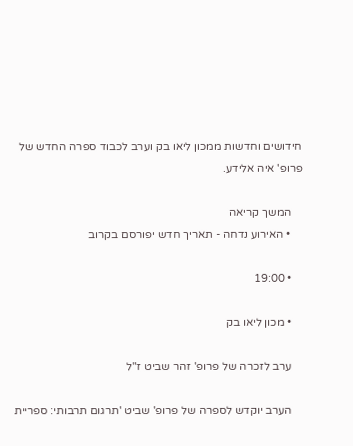חידושים וחדשות ממכון ליאו בק וערב לכבוד ספרה החדש של פרופ' איה אלידע.

    המשך קריאה
    • האירוע נדחה - תאריך חדש יפורסם בקרוב

    • 19:00

    • מכון ליאו בק

    ערב לזכרה של פרופ' זהר שביט ז"ל

    הערב יוקדש לספרה של פרופ' שביט 'תרגום תרבותי: ספריית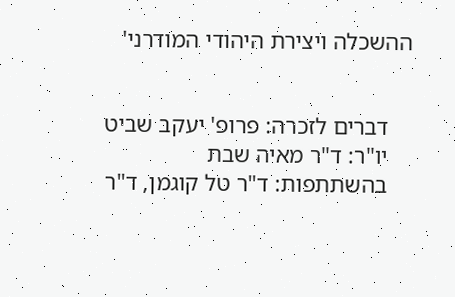ההשכלה ויצירת היהודי המודרני'


    דברים לזכרה: פרופ' יעקב שביט
    יו"ר: ד"ר מאיה שבת
    בהשתתפות: ד"ר טל קוגמן, ד"ר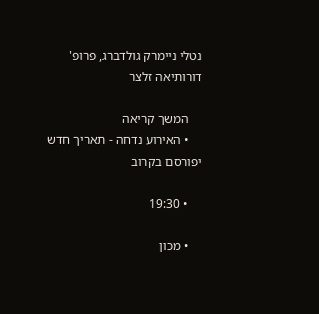נטלי ניימרק גולדברג, פרופ' דורותיאה זלצר

    המשך קריאה
    • האירוע נדחה - תאריך חדש יפורסם בקרוב

    • 19:30

    • מכון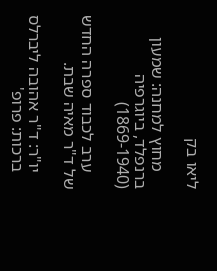ליאו בק

    מחוץ למחנה: שמעון ברנפלד, ביוגרפיה (1869-1940)

    ערב לכבוד ספרה החדש של ד"ר מאיה שבת.

    יו"ר: ד"ר אהובה ליברלס
    ברכות: פרופ'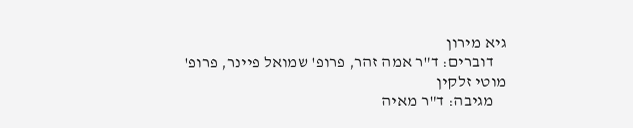גיא מירון
    דוברים: ד"ר אמה זהר, פרופ' שמואל פיינר, פרופ' מוטי זלקין
    מגיבה: ד"ר מאיה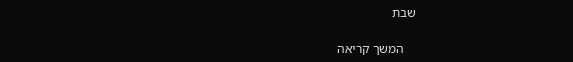שבת

    המשך קריאה